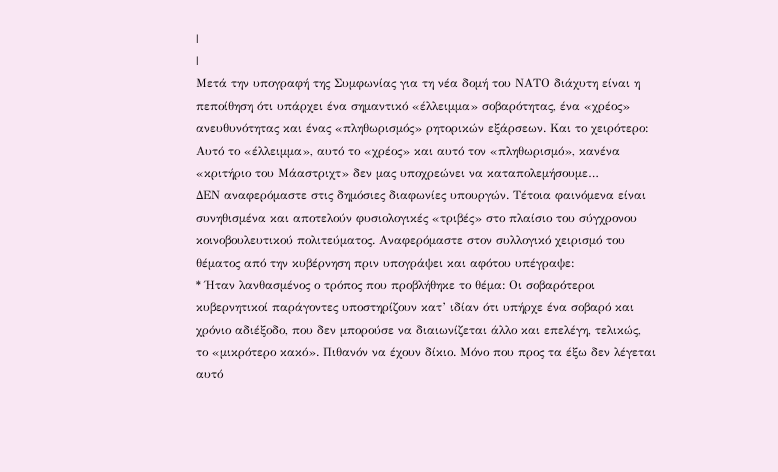|
|
Μετά την υπογραφή της Συμφωνίας για τη νέα δομή του ΝΑΤΟ διάχυτη είναι η
πεποίθηση ότι υπάρχει ένα σημαντικό «έλλειμμα» σοβαρότητας, ένα «χρέος»
ανευθυνότητας και ένας «πληθωρισμός» ρητορικών εξάρσεων. Και το χειρότερο:
Αυτό το «έλλειμμα», αυτό το «χρέος» και αυτό τον «πληθωρισμό», κανένα
«κριτήριο του Μάαστριχτ» δεν μας υποχρεώνει να καταπολεμήσουμε…
ΔΕΝ αναφερόμαστε στις δημόσιες διαφωνίες υπουργών. Τέτοια φαινόμενα είναι
συνηθισμένα και αποτελούν φυσιολογικές «τριβές» στο πλαίσιο του σύγχρονου
κοινοβουλευτικού πολιτεύματος. Αναφερόμαστε στον συλλογικό χειρισμό του
θέματος από την κυβέρνηση πριν υπογράψει και αφότου υπέγραψε:
* Ήταν λανθασμένος ο τρόπος που προβλήθηκε το θέμα: Οι σοβαρότεροι
κυβερνητικοί παράγοντες υποστηρίζουν κατ’ ιδίαν ότι υπήρχε ένα σοβαρό και
χρόνιο αδιέξοδο, που δεν μπορούσε να διαιωνίζεται άλλο και επελέγη, τελικώς,
το «μικρότερο κακό». Πιθανόν να έχουν δίκιο. Μόνο που προς τα έξω δεν λέγεται
αυτό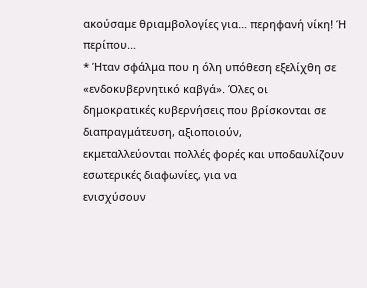ακούσαμε θριαμβολογίες για… περηφανή νίκη! Ή περίπου…
* Ήταν σφάλμα που η όλη υπόθεση εξελίχθη σε «ενδοκυβερνητικό καβγά». Όλες οι
δημοκρατικές κυβερνήσεις που βρίσκονται σε διαπραγμάτευση, αξιοποιούν,
εκμεταλλεύονται πολλές φορές και υποδαυλίζουν εσωτερικές διαφωνίες, για να
ενισχύσουν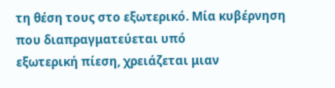τη θέση τους στο εξωτερικό. Μία κυβέρνηση που διαπραγματεύεται υπό
εξωτερική πίεση, χρειάζεται μιαν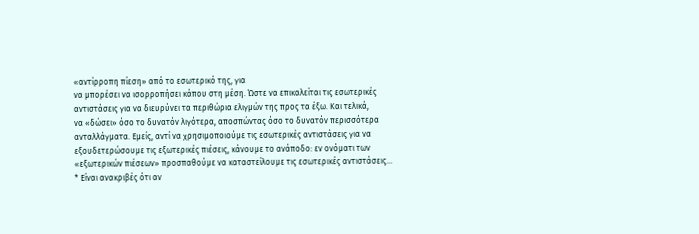«αντίρροπη πίεση» από το εσωτερικό της, για
να μπορέσει να ισορροπήσει κάπου στη μέση. Ώστε να επικαλείται τις εσωτερικές
αντιστάσεις για να διευρύνει τα περιθώρια ελιγμών της προς τα έξω. Και τελικά,
να «δώσει» όσο το δυνατόν λιγότερα, αποσπώντας όσο το δυνατόν περισσότερα
ανταλλάγματα. Εμείς, αντί να χρησιμοποιούμε τις εσωτερικές αντιστάσεις για να
εξουδετερώσουμε τις εξωτερικές πιέσεις, κάνουμε το ανάποδο: εν ονόματι των
«εξωτερικών πιέσεων» προσπαθούμε να καταστείλουμε τις εσωτερικές αντιστάσεις…
* Είναι ανακριβές ότι αν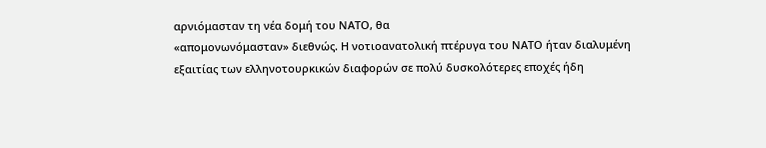αρνιόμασταν τη νέα δομή του ΝΑΤΟ, θα
«απομονωνόμασταν» διεθνώς. Η νοτιοανατολική πτέρυγα του ΝΑΤΟ ήταν διαλυμένη
εξαιτίας των ελληνοτουρκικών διαφορών σε πολύ δυσκολότερες εποχές ήδη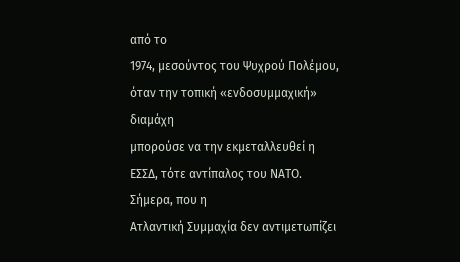από το
1974, μεσούντος του Ψυχρού Πολέμου, όταν την τοπική «ενδοσυμμαχική» διαμάχη
μπορούσε να την εκμεταλλευθεί η ΕΣΣΔ, τότε αντίπαλος του ΝΑΤΟ. Σήμερα, που η
Ατλαντική Συμμαχία δεν αντιμετωπίζει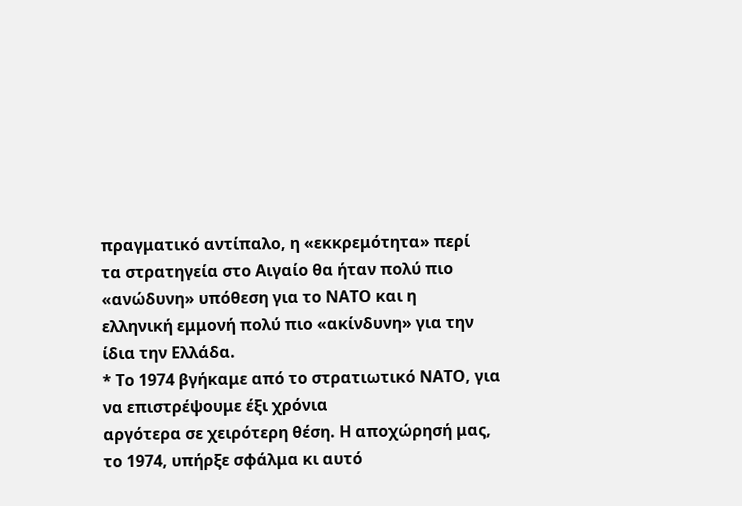πραγματικό αντίπαλο, η «εκκρεμότητα» περί
τα στρατηγεία στο Αιγαίο θα ήταν πολύ πιο «ανώδυνη» υπόθεση για το ΝΑΤΟ και η
ελληνική εμμονή πολύ πιο «ακίνδυνη» για την ίδια την Ελλάδα.
* Το 1974 βγήκαμε από το στρατιωτικό ΝΑΤΟ, για να επιστρέψουμε έξι χρόνια
αργότερα σε χειρότερη θέση. Η αποχώρησή μας, το 1974, υπήρξε σφάλμα κι αυτό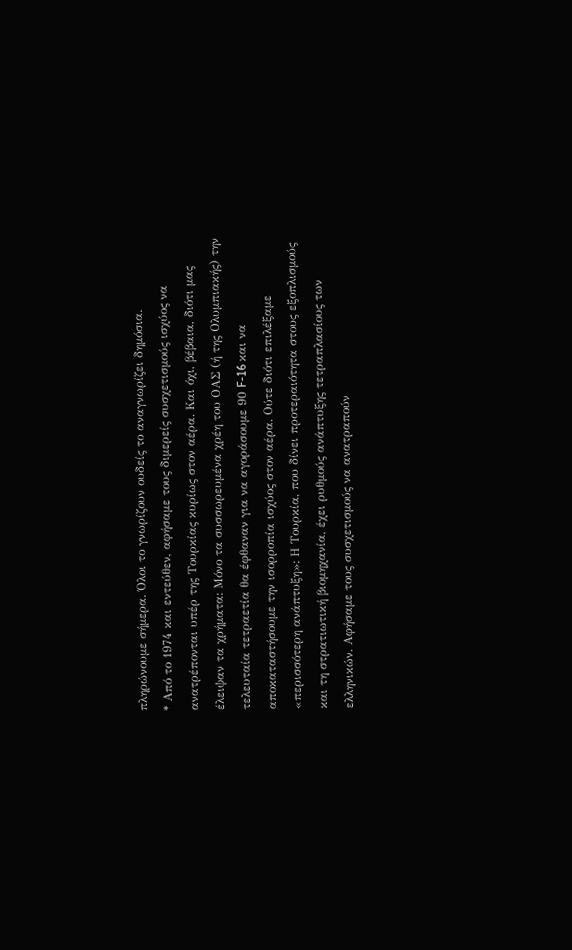πληρώνουμε σήμερα. Όλοι το γνωρίζουν ουδείς το αναγνωρίζει δημόσια.
* Από το 1974 και εντεύθεν, αφήσαμε τους διμερείς συσχετισμούς ισχύος να
ανατρέπονται υπέρ της Τουρκίας κυρίως στον αέρα. Και όχι, βέβαια, διότι μας
έλειψαν τα χρήματα: Μόνο τα συσσωρευμένα χρέη του ΟΑΣ (ή της Ολυμπιακής) την
τελευταία τετραετία θα έφθαναν για να αγοράσουμε 90 F-16 και να
αποκαταστήσουμε την ισορροπία ισχύος στον αέρα. Ούτε διότι επιλέξαμε
«περισσότερη ανάπτυξη»: Η Τουρκία, που δίνει προτεραιότητα στους εξοπλισμούς
και τη στρατιωτική βιομηχανία, έχει ρυθμούς ανάπτυξης τετραπλασίους των
ελληνικών. Αφήσαμε τους συσχετισμούς να ανατραπούν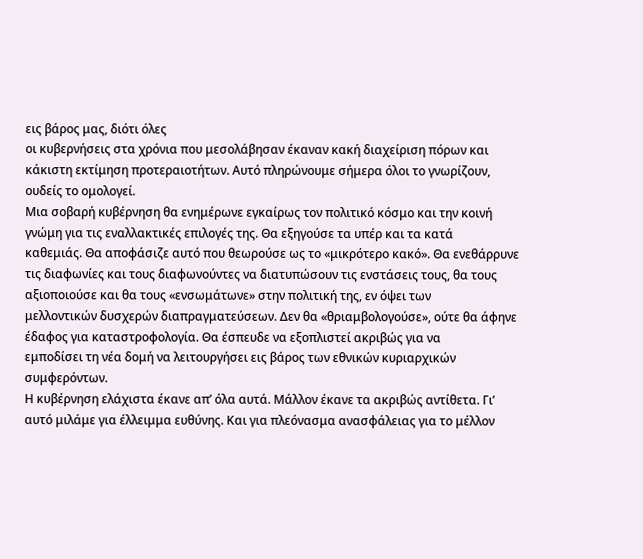εις βάρος μας, διότι όλες
οι κυβερνήσεις στα χρόνια που μεσολάβησαν έκαναν κακή διαχείριση πόρων και
κάκιστη εκτίμηση προτεραιοτήτων. Αυτό πληρώνουμε σήμερα όλοι το γνωρίζουν,
ουδείς το ομολογεί.
Μια σοβαρή κυβέρνηση θα ενημέρωνε εγκαίρως τον πολιτικό κόσμο και την κοινή
γνώμη για τις εναλλακτικές επιλογές της. Θα εξηγούσε τα υπέρ και τα κατά
καθεμιάς. Θα αποφάσιζε αυτό που θεωρούσε ως το «μικρότερο κακό». Θα ενεθάρρυνε
τις διαφωνίες και τους διαφωνούντες να διατυπώσουν τις ενστάσεις τους, θα τους
αξιοποιούσε και θα τους «ενσωμάτωνε» στην πολιτική της, εν όψει των
μελλοντικών δυσχερών διαπραγματεύσεων. Δεν θα «θριαμβολογούσε», ούτε θα άφηνε
έδαφος για καταστροφολογία. Θα έσπευδε να εξοπλιστεί ακριβώς για να
εμποδίσει τη νέα δομή να λειτουργήσει εις βάρος των εθνικών κυριαρχικών συμφερόντων.
Η κυβέρνηση ελάχιστα έκανε απ’ όλα αυτά. Μάλλον έκανε τα ακριβώς αντίθετα. Γι’
αυτό μιλάμε για έλλειμμα ευθύνης. Και για πλεόνασμα ανασφάλειας για το μέλλον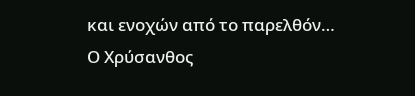και ενοχών από το παρελθόν…
Ο Χρύσανθος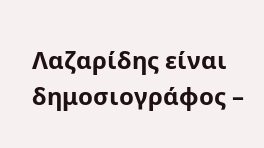Λαζαρίδης είναι δημοσιογράφος –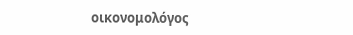οικονομολόγος